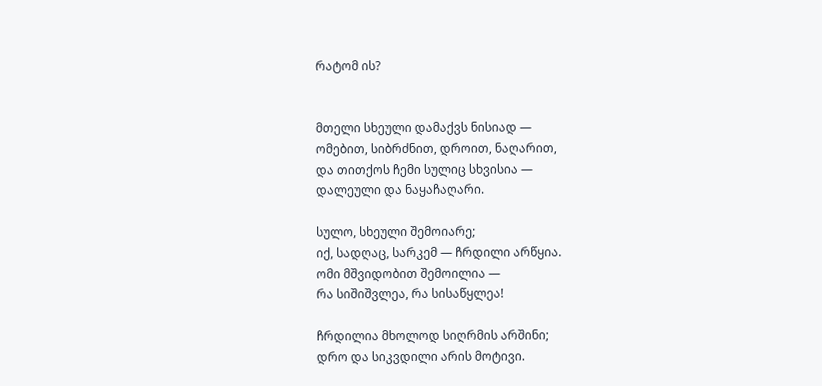რატომ ის?


მთელი სხეული დამაქვს ნისიად —
ომებით, სიბრძნით, დროით, ნაღარით,
და თითქოს ჩემი სულიც სხვისია —
დალეული და ნაყაჩაღარი.

სულო, სხეული შემოიარე;
იქ, სადღაც, სარკემ — ჩრდილი არწყია.
ომი მშვიდობით შემოილია —
რა სიშიშვლეა, რა სისაწყლეა!

ჩრდილია მხოლოდ სიღრმის არშინი;
დრო და სიკვდილი არის მოტივი.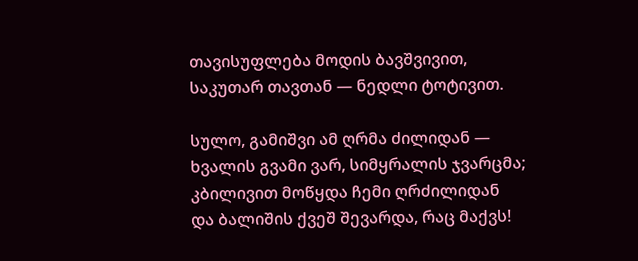თავისუფლება მოდის ბავშვივით,
საკუთარ თავთან — ნედლი ტოტივით.

სულო, გამიშვი ამ ღრმა ძილიდან —
ხვალის გვამი ვარ, სიმყრალის ჯვარცმა;
კბილივით მოწყდა ჩემი ღრძილიდან
და ბალიშის ქვეშ შევარდა, რაც მაქვს!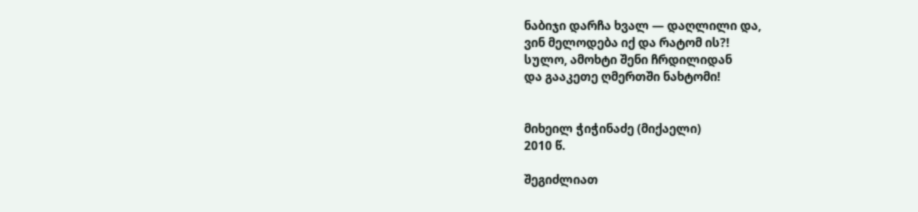ნაბიჯი დარჩა ხვალ — დაღლილი და,
ვინ მელოდება იქ და რატომ ის?!
სულო, ამოხტი შენი ჩრდილიდან
და გააკეთე ღმერთში ნახტომი!


მიხეილ ჭიჭინაძე (მიქაელი)
2010 წ.

შეგიძლიათ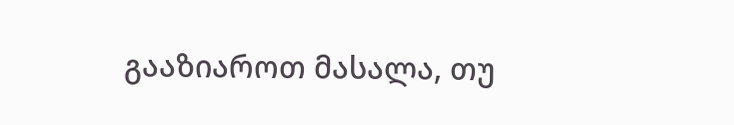გააზიაროთ მასალა, თუ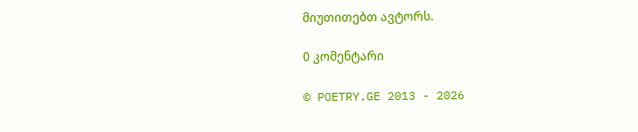მიუთითებთ ავტორს.

0 კომენტარი

© POETRY.GE 2013 - 2026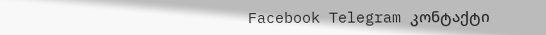Facebook Telegram კონტაქტი